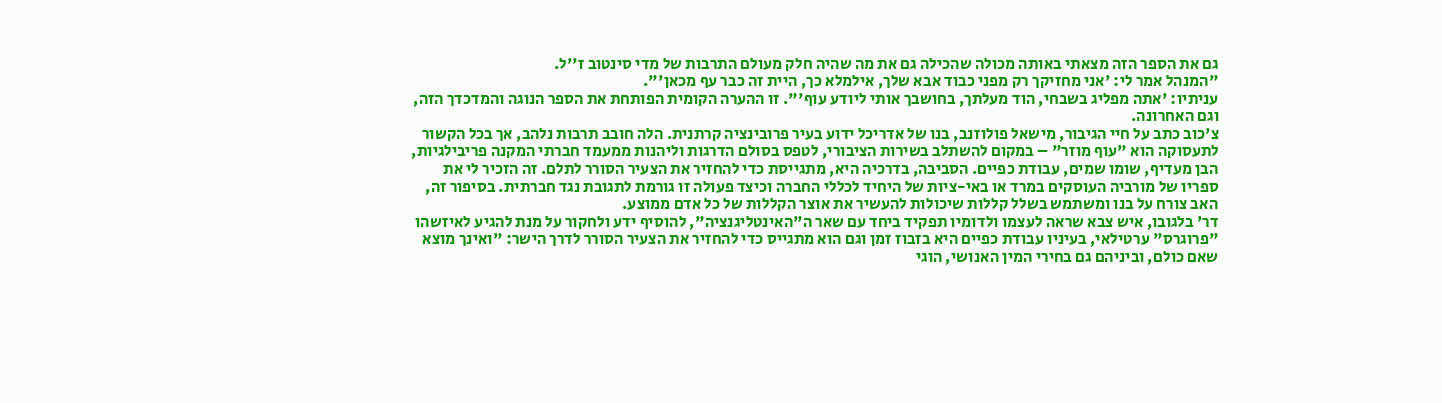גם את הספר הזה מצאתי באותה מכולה שהכילה גם את מה שהיה חלק מעולם התרבות של מדי סינטוב ז''ל.
"המנהל אמר לי: 'אני מחזיקך רק מפני כבוד אבא שלך, אילמלא כך, היית זה כבר עף מכאן'".
עניתיו: 'אתה מפליג בשבחי, הוד מעלתך, בחושבך אותי ליודע עוף'". זו ההערה הקומית הפותחת את הספר הנוגה והמדכדך הזה, וגם האחרונה.
צ'כוב כתב על חיי הגיבור, מישאל פולוזנב, בנו של אדריכל ידוע בעיר פרובינציה קרתנית. הלה חובב תרבות נלהב, אך בכל הקשור לתעסוקה הוא "עוף מוזר" – במקום להשתלב בשירות הציבורי, לטפס בסולם הדרגות וליהנות ממעמד חברתי המקנה פריבילגיות, הבן מעדיף, שומו שמים, עבודת כפיים. הסביבה, בדרכיה היא, מתגייסת כדי להחזיר את הצעיר הסורר לתלם. זה הזכיר לי את ספריו של מורביה העוסקים במרד או באי-ציות של היחיד לכללי החברה וכיצד פעולה זו גורמת לתגובת נגד חברתית. בסיפור זה, האב צורח על בנו ומשתמש בשלל קללות שיכולות להעשיר את אוצר הקללות של כל אדם ממוצע.
דר' בלגובו, איש צבא שראה לעצמו ולדומיו תפקיד ביחד עם שאר ה"האינטליגנציה", להוסיף ידע ולחקור על מנת להגיע לאיזשהו "פרוגרס" ערטילאי, בעיניו עבודת כפיים היא בזבוז זמן וגם הוא מתגייס כדי להחזיר את הצעיר הסורר לדרך הישר: "ואינך מוצא שאם כולם, וביניהם גם בחירי המין האנושי, הוגי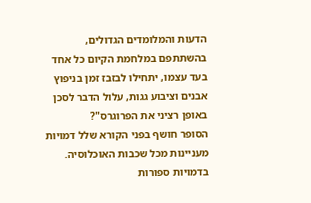הדעות והמלומדים הגדולים, בהשתתפם במלחמת הקיום כל אחד בעד עצמו, יתחילו לבזבז זמן בניפוץ אבנים וציבוע גגות, עלול הדבר לסכן באופן רציני את הפרוגרס"?
הסופר חושף בפני הקורא שלל דמויות מעניינות מכל שכבות האוכלוסיה. בדמויות ספורות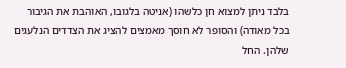בלבד ניתן למצוא חן כלשהו (אניטה בלגובו, האוהבת את הגיבור בכל מאודה) והסופר לא חוסך מאמצים להציג את הצדדים הנלעגים שלהן. החל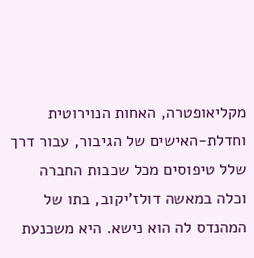מקליאופטרה, האחות הנוירוטית וחדלת-האישים של הגיבור, עבור דרך שלל טיפוסים מכל שכבות החברה וכלה במאשה דולז'יקוב, בתו של המהנדס לה הוא נישא. היא משכנעת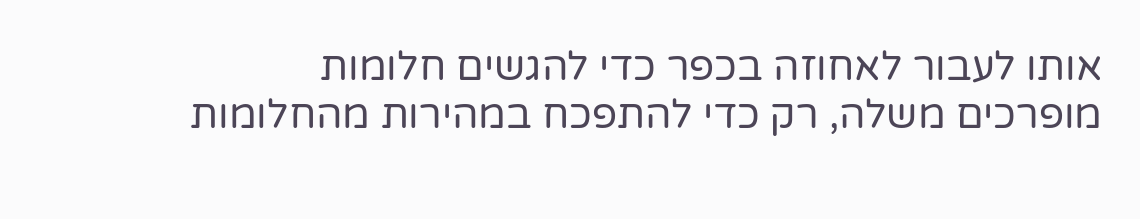אותו לעבור לאחוזה בכפר כדי להגשים חלומות מופרכים משלה, רק כדי להתפכח במהירות מהחלומות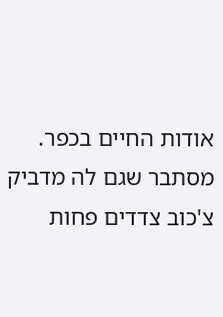אודות החיים בכפר. מסתבר שגם לה מדביק צ'כוב צדדים פחות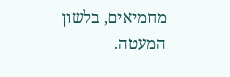מחמיאים, בלשון המעטה.